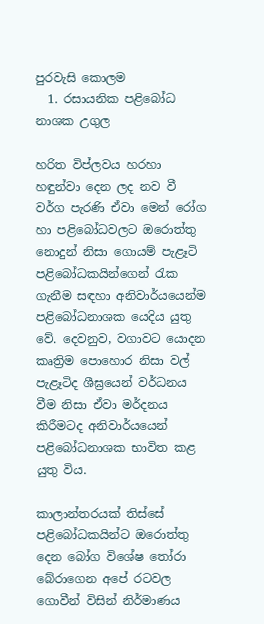පුරවැසි කොලම
  1. රසායනික පළිබෝධ නාශක උගුල

හරිත විප්ලවය හරහා හඳුන්වා දෙන ලද නව වී වර්ග පැරණි ඒවා මෙන් රෝග හා පළිබෝධවලට ඔරොත්තු නොදුන් නිසා ගොයම් පැළෑටි පළිබෝධකයින්ගෙන් රැක ගැනීම සඳහා අනිවාර්යයෙන්ම පළිබෝධනාශක යෙදිය යුතු වේ. දෙවනුව, වගාවට යොදන කෘත්‍රිම පොහොර නිසා වල් පැළෑටිද ශීඝ්‍රයෙන් වර්ධනය වීම නිසා ඒවා මර්දනය කිරීමටද අනිවාර්යයෙන් පළිබෝධනාශක භාවිත කළ යුතු විය.

කාලාන්තරයක් තිස්සේ පළිබෝධකයින්ට ඔරොත්තු දෙන බෝග විශේෂ තෝරා බේරාගෙන අපේ රටවල ගොවීන් විසින් නිර්මාණය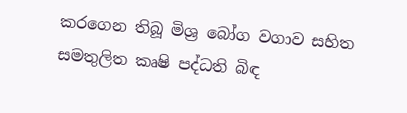කරගෙන තිබූ මිශ්‍ර බෝග වගාව සහිත සමතුලිත කෘෂි පද්ධති බිඳ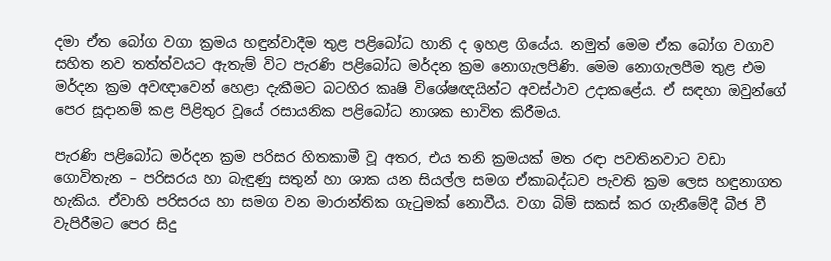දමා ඒත බෝග වගා ක්‍රමය හඳුන්වාදීම තුළ පළිබෝධ හානි ද ඉහළ ගියේය. නමුත් මෙම ඒක බෝග වගාව සහිත නව තත්ත්වයට ඇතැම් විට පැරණි පළිබෝධ මර්දන ක්‍රම නොගැලපිණි. මෙම නොගැලපීම තුළ එම මර්දන ක්‍රම අවඥාවෙන් හෙළා දැකීමට බටහිර කෘෂි විශේෂඥයින්ට අවස්ථාව උදාකළේය. ඒ සඳහා ඔවුන්ගේ පෙර සූදානම් කළ පිළිතුර වූයේ රසායනික පළිබෝධ නාශක භාවිත කිරීමය.

පැරණි පළිබෝධ මර්දන ක්‍රම පරිසර හිතකාමී වූ අතර, එය තනි ක්‍රමයක් මත රඳා පවතිනවාට වඩා ගොවිතැන – පරිසරය හා බැඳුණු සතුන් හා ශාක යන සියල්ල සමග ඒකාබද්ධව පැවති ක්‍රම ලෙස හඳුනාගත හැකිය. ඒවාහි පරිසරය හා සමග වන මාරාන්තික ගැටුමක් නොවීය. වගා බිම් සකස් කර ගැනීමේදී බීජ වී වැපිරීමට පෙර සිදු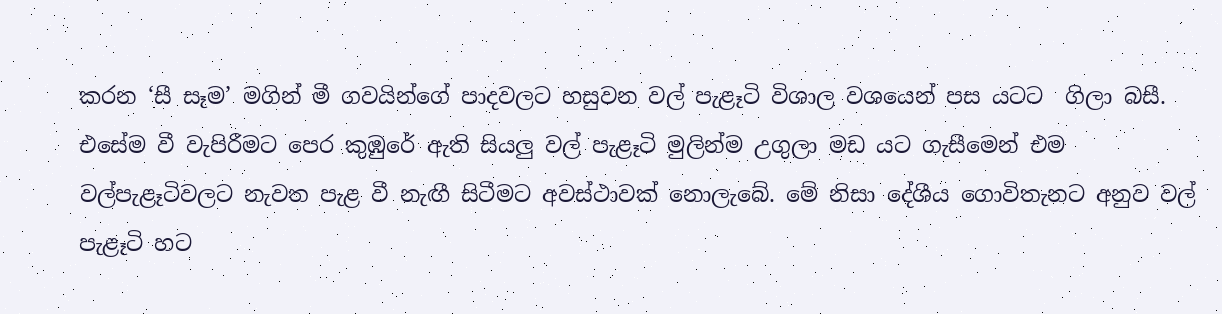කරන ‘සී සෑම’ මගින් මී ගවයින්ගේ පාදවලට හසුවන වල් පැළෑටි විශාල වශයෙන් පස යටට  ගිලා බසී. එසේම වී වැපිරීමට පෙර කුඹුරේ ඇති සියලු වල් පැළෑටි මුලින්ම උගුලා මඩ යට ගැසීමෙන් එම වල්පැළෑටිවලට නැවත පැළ වී නැඟී සිටීමට අවස්ථාවක් නොලැබේ. මේ නිසා දේශීය ගොවිතැනට අනුව වල් පැළෑටි හට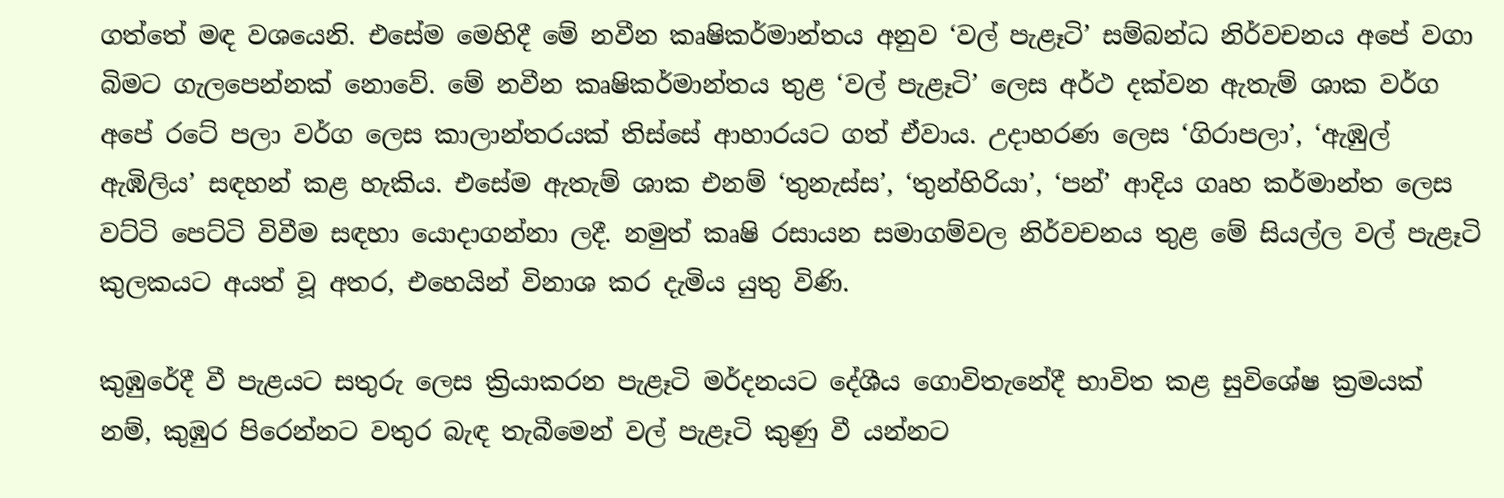ගත්තේ මඳ වශයෙනි. එසේම මෙහිදී මේ නවීන කෘෂිකර්මාන්තය අනුව ‘වල් පැළෑටි’ සම්බන්ධ නිර්වචනය අපේ වගා බිමට ගැලපෙන්නක් නොවේ. මේ නවීන කෘෂිකර්මාන්තය තුළ ‘වල් පැළෑටි’ ලෙස අර්ථ දක්වන ඇතැම් ශාක වර්ග අපේ රටේ පලා වර්ග ලෙස කාලාන්තරයක් තිස්සේ ආහාරයට ගත් ඒවාය. උදාහරණ ලෙස ‘ගිරාපලා’, ‘ඇඹුල් ඇඹිලිය’ සඳහන් කළ හැකිය. එසේම ඇතැම් ශාක එනම් ‘තුනැස්ස’, ‘තුන්හිරියා’, ‘පන්’ ආදිය ගෘහ කර්මාන්ත ලෙස වට්ටි පෙට්ටි විවීම සඳහා යොදාගන්නා ලදී. නමුත් කෘෂි රසායන සමාගම්වල නිර්වචනය තුළ මේ සියල්ල වල් පැළෑටි කුලකයට අයත් වූ අතර, එහෙයින් විනාශ කර දැමිය යුතු විණි.

කුඹුරේදී වී පැළයට සතුරු ලෙස ක්‍රියාකරන පැළෑටි මර්දනයට දේශීය ගොවිතැනේදී භාවිත කළ සුවිශේෂ ක්‍රමයක් නම්, කුඹුර පිරෙන්නට වතුර බැඳ තැබීමෙන් වල් පැළෑටි කුණු වී යන්නට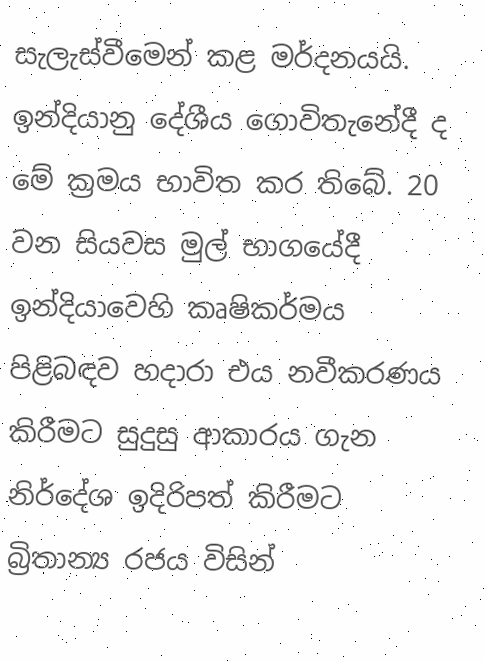සැලැස්වීමෙන් කළ මර්දනයයි. ඉන්දියානු දේශීය ගොවිතැනේදී ද මේ ක්‍රමය භාවිත කර තිබේ. 20 වන සියවස මුල් භාගයේදී ඉන්දියාවෙහි කෘෂිකර්මය පිළිබඳව හදාරා එය නවීකරණය කිරීමට සුදුසු ආකාරය ගැන නිර්දේශ ඉදිරිපත් කිරීමට බ්‍රිතාන්‍ය රජය විසින්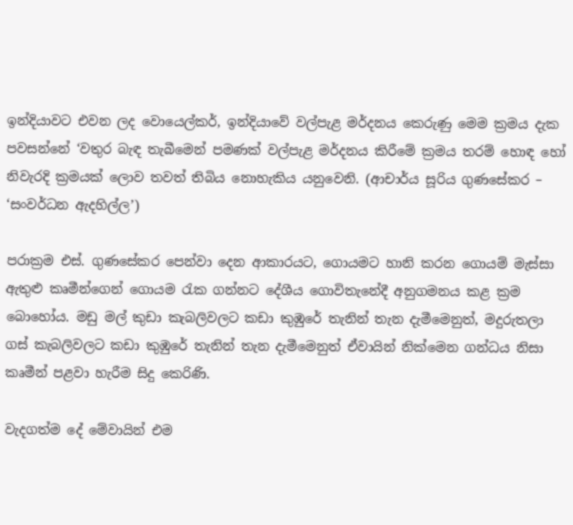ඉන්දියාවට එවන ලද වොයෙල්කර්, ඉන්දියාවේ වල්පැළ මර්දනය කෙරුණු මෙම ක්‍රමය දැක පවසන්නේ ‘වතුර බැඳ තැබීමෙන් පමණක් වල්පැළ මර්දනය කිරීමේ ක්‍රමය තරම් හොඳ හෝ නිවැරදි ක්‍රමයක් ලොව තවත් තිබිය නොහැකිය යනුවෙනි. (ආචාර්ය සූරිය ගුණසේකර – ‘සංවර්ධන ඇදහිල්ල’)

පරාක්‍රම එස්. ගුණසේකර පෙන්වා දෙන ආකාරයට, ගොයමට හානි කරන ගොයම් මැස්සා ඇතුළු කෘමීන්ගෙන් ගොයම රැක ගන්නට දේශීය ගොවිතැනේදී අනුගමනය කළ ක්‍රම බොහෝය. මඩු මල් කුඩා කැබලිවලට කඩා කුඹුරේ තැනින් තැන දැමීමෙනුත්, මදුරුතලා ගස් කැබලිවලට කඩා කුඹුරේ තැනින් තැන දැමීමෙනුත් ඒවායින් නික්මෙන ගන්ධය නිසා කෘමීන් පළවා හැරීම සිදු කෙරිණි.

වැදගත්ම දේ මේවායින් එම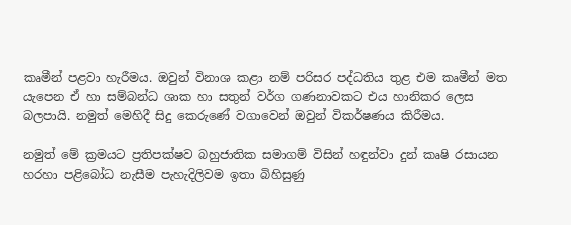කෘමීන් පළවා හැරීමය. ඔවුන් විනාශ කළා නම් පරිසර පද්ධතිය තුළ එම කෘමීන් මත යැපෙන ඒ හා සම්බන්ධ ශාක හා සතුන් වර්ග ගණනාවකට එය හානිකර ලෙස බලපායි. නමුත් මෙහිදී සිදු කෙරු‍ණේ වගාවෙන් ඔවුන් විකර්ෂණය කිරීමය.

නමුත් මේ ක්‍රමයට ප්‍රතිපක්ෂව බහුජාතික සමාගම් විසින් හඳුන්වා දුන් කෘෂි රසායන හරහා පළිබෝධ නැසීම පැහැදිලිවම ඉතා බිහිසුණු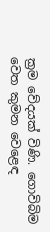ක්‍රම වේදයක් විණි. ගොවිබිම වෙත කුමන වෙළෙඳ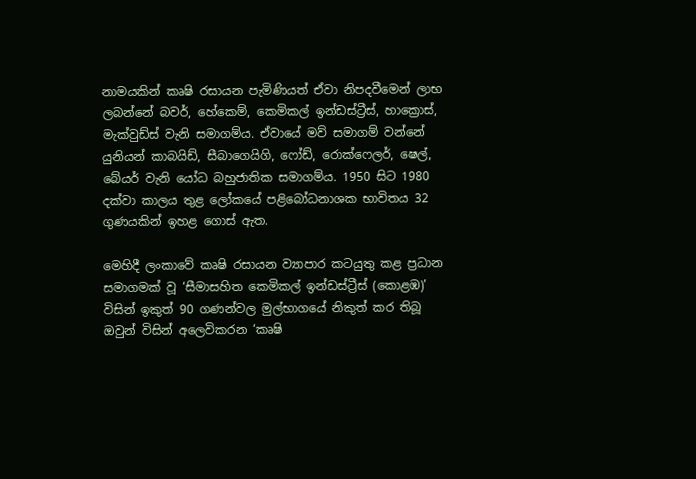නාමයකින් කෘෂි රසායන පැමිණියත් ඒවා නිපදවීමෙන් ලාභ ලබන්නේ බවර්, හේකෙම්, කෙමිකල් ඉන්ඩස්ට්‍රීස්, හාක්‍රොස්, මැක්වුඩ්ස් වැනි සමාගම්ය. ඒවායේ මව් සමාගම් වන්නේ යුනියන් කාබයිඩ්, සීබාගෙයිගි, ෆෝඩ්, රොක්ෆෙලර්, ෂෙල්, බේයර් වැනි යෝධ බහුජාතික සමාගම්ය. 1950 සිට 1980 දක්වා කාලය තුළ ලෝකයේ පළිබෝධනාශක භාවිතය 32 ගුණයකින් ඉහළ ගොස් ඇත.

මෙහිදී ලංකාවේ කෘෂි රසායන ව්‍යාපාර කටයුතු කළ ප්‍රධාන සමාගමක් වූ ‘සීමාසහිත කෙමිකල් ඉන්ඩස්ට්‍රීස් (කොළඹ)’ විසින් ඉකුත් 90 ගණන්වල මුල්භාගයේ නිකුත් කර තිබූ ඔවුන් විසින් අලෙවිකරන ‘කෘෂි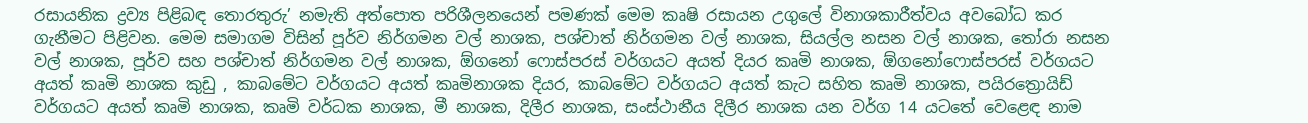රසායනික ද්‍රව්‍ය පිළිබඳ තොරතුරු’ නමැති අත්පොත පරිශීලනයෙන් පමණක් මෙම කෘෂි රසායන උගුලේ විනාශකාරීත්වය අවබෝධ කර ගැනීමට පිළිවන. මෙම සමාගම විසින් පූර්ව නිර්ගමන වල් නාශක, පශ්චාත් නිර්ගමන වල් නාශක, සියල්ල නසන වල් නාශක, තෝරා නසන වල් නාශක, පූර්ව සහ පශ්චාත් නිර්ගමන වල් නාශක, ඕගනෝ ෆොස්පරස් වර්ගයට අයත් දියර කෘමි නාශක, ඕගනෝෆොස්පරස් වර්ගයට අයත් කෘමි නාශක කුඩු , කාබමේට වර්ගයට අයත් කෘමිනාශක දියර, කාබමේට වර්ගයට අයත් කැට සහිත කෘමි නාශක, පයිරත්‍රොයිඩ් වර්ගයට අයත් කෘමි නාශක, කෘමි වර්ධක නාශක, මී නාශක, දිලීර නාශක, සංස්ථානීය දිලීර නාශක යන වර්ග 14 යටතේ ‍වෙළෙඳ නාම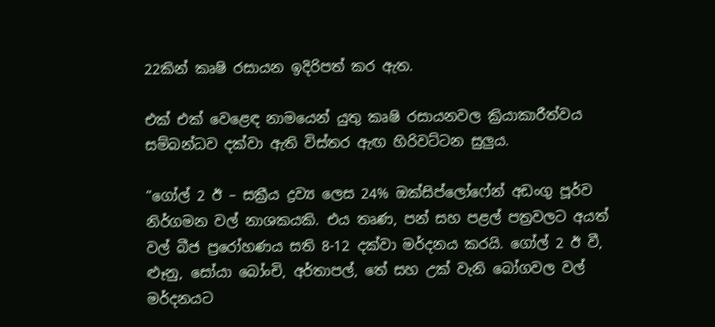22කින් කෘෂි රසායන ඉදිරිපත් කර ඇත.

එක් එක් වෙළෙඳ නාමයෙන් යුතු කෘෂි රසායනවල ක්‍රියාකාරීත්වය සම්බන්ධව දක්වා ඇති විස්තර ඇඟ හිරිවට්ටන සුලුය.

“ගෝල් 2 ඊ – සක්‍රීය ද්‍රව්‍ය ලෙස 24% ඔක්සිප්ලෝෆේන් අඩංගු පූර්ව නිර්ගමන වල් නාශකයකි. එය තෘණ, පන් සහ පළල් පත්‍රවලට අයත් වල් බීජ ප්‍රරෝහණය සති 8-12 දක්වා මර්දනය කරයි. ගෝල් 2 ඊ වී, ළූනු, සෝයා බෝංචි, අර්තාපල්, තේ සහ උක් වැනි බෝගවල වල් මර්දනයට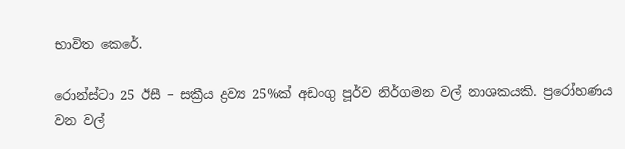භාවිත කෙරේ.

රොන්ස්ටා 25 ඊසී – සක්‍රීය ද්‍රව්‍ය 25%ක් අඩංගු පූර්ව නිර්ගමන වල් නාශකයකි. ප්‍රරෝහණය වන වල්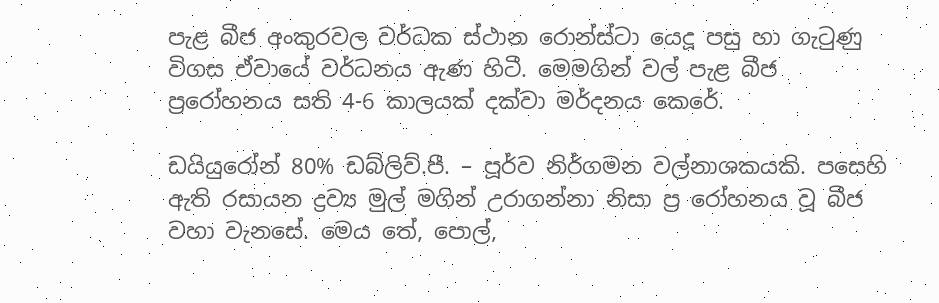පැළ බීජ අංකුරවල වර්ධක ස්ථාන රොන්ස්ටා යෙදූ පසු හා ගැටුණු විගස ඒවායේ වර්ධනය ඇණ හිටී. මෙමගින් වල් පැළ බීජ ප්‍රරෝහනය සති 4-6 කාලයක් දක්වා මර්දනය කෙරේ.

ඩයියුරෝන් 80% ඩබ්ලිව්.පී. – පූර්ව නිර්ගමන වල්නාශකයකි. පසෙහි ඇති රසායන ද්‍රව්‍ය මුල් මගින් උරාගන්නා නිසා ප්‍ර රෝහනය වූ බීජ වහා වැනසේ. මෙය තේ, පොල්,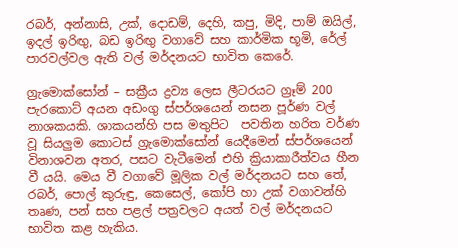රබර්, අන්නාසි, උක්, දොඩම්, දෙහි, කපු, මිදි, පාම් ඔයිල්, ඉදල් ඉරිඟු, බඩ ඉරිඟු වගාවේ සහ කාර්මික භූමි, රේල් පාරවල්වල ඇති වල් මර්දනයට භාවිත කෙරේ.

ග්‍රැමොක්සෝන් – සක්‍රීය ද්‍රව්‍ය ලෙස ලීටරයට ග්‍රෑම් 200 පැරකොට් අයන අඩංගු ස්පර්ශයෙන් නසන පූර්ණ වල් නාශකයකි. ශාකයන්හි පස මතුපිට  පවතින හරිත වර්ණ වූ සියලුම කොටස් ග්‍රැමොක්සෝන් යෙදීමෙන් ස්පර්ශයෙන් විනාශවන අතර, පසට වැටීමෙන් එහි ක්‍රියාකාරීත්වය හීන වී යයි. මෙය වී වගාවේ මූලික වල් මර්දනයට සහ තේ, රබර්, පොල් කුරුඳු, කෙසෙල්, කෝපි හා උක් වගාවන්හි තෘණ, පන් සහ පළල් පත්‍රවලට අයත් වල් මර්දනයට භාවිත කළ හැකිය.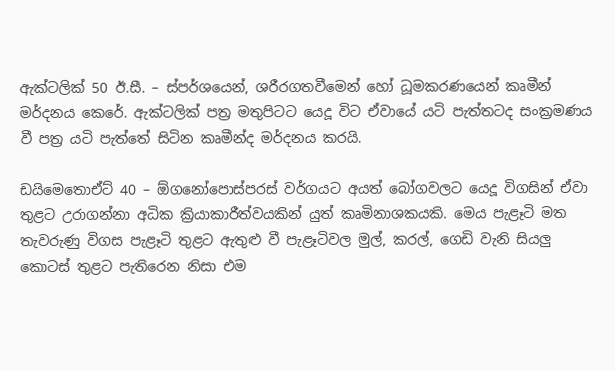ඇක්ටලික් 50 ඊ.සී. – ස්පර්ශයෙන්, ශරීරගතවීමෙන් හෝ ධූමකරණයෙන් කෘමීන් මර්දනය කෙරේ. ඇක්ටලික් පත්‍ර මතුපිටට යෙදූ විට ඒවායේ යටි පැත්තටද සංක්‍රමණය වී පත්‍ර යටි පැත්තේ සිටින කෘමීන්ද මර්දනය කරයි.

ඩයිමෙතොඒට් 40 – ඕගනෝපොස්පරස් වර්ගයට අයත් බෝගවලට යෙදූ විගසින් ඒවා තුළට උරාගන්නා අධික ක්‍රියාකාරීත්වයකින් යුත් කෘමිනාශකයකි. මෙය පැළෑටි මත තැවරුණු විගස පැළෑටි තුළට ඇතුළු වී පැළෑටිවල මුල්, කරල්, ගෙඩි වැනි සියලු කොටස් තුළට පැතිරෙන නිසා එම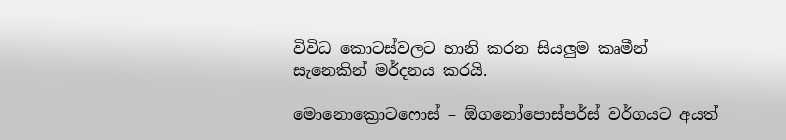විවිධ කොටස්වලට හානි කරන සියලුම කෘමීන් සැනෙකින් මර්දනය කරයි.

මොනොක්‍රොටෆොස් – ඕගනෝපොස්පර්ස් වර්ගයට අයත්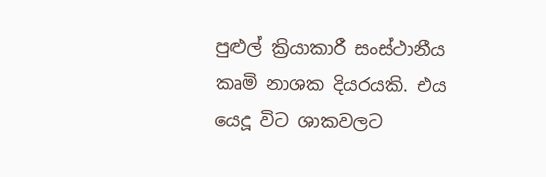පුළුල් ක්‍රියාකාරී සංස්ථානීය කෘමි නාශක දියරයකි. එය යෙදූ විට ශාකවලට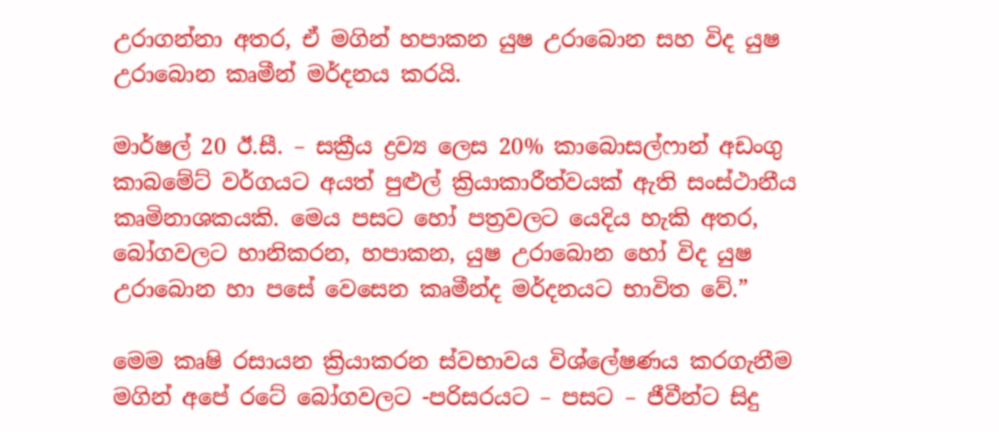උරාගන්නා අතර, ඒ මගින් හපාකන යුෂ උරාබොන සහ විද යුෂ උරාබොන කෘමීන් මර්දනය කරයි.

මාර්ෂල් 20 ඊ.සී. – සක්‍රීය ද්‍රව්‍ය ලෙස 20% කාබොසල්ෆාන් අඩංගු කාබමේට් වර්ගයට අයත් පුළුල් ක්‍රියාකාරීත්වයක් ඇති සංස්ථානීය කෘමිනාශකයකි. මෙය පසට හෝ පත්‍රවලට යෙදිය හැකි අතර, බෝගවලට හානිකරන, හපාකන, යුෂ උරාබොන හෝ විද යුෂ උරාබොන හා පසේ වෙසෙන කෘමීන්ද මර්දනයට භාවිත වේ.”

මෙම කෘෂි රසායන ක්‍රියාකරන ස්වභාවය විශ්ලේෂණය කරගැනීම මගින් අපේ රටේ බෝගවලට -පරිසරයට – පසට – ජීවීන්ට සිදු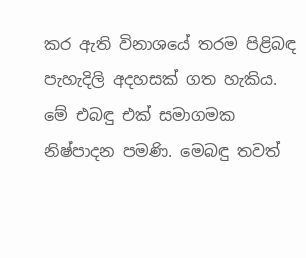කර ඇති විනාශයේ තරම පිළිබඳ පැහැදිලි අදහසක් ගත හැකිය. මේ එබඳු එක් සමාගමක නිෂ්පාදන පමණි. මෙබඳු තවත්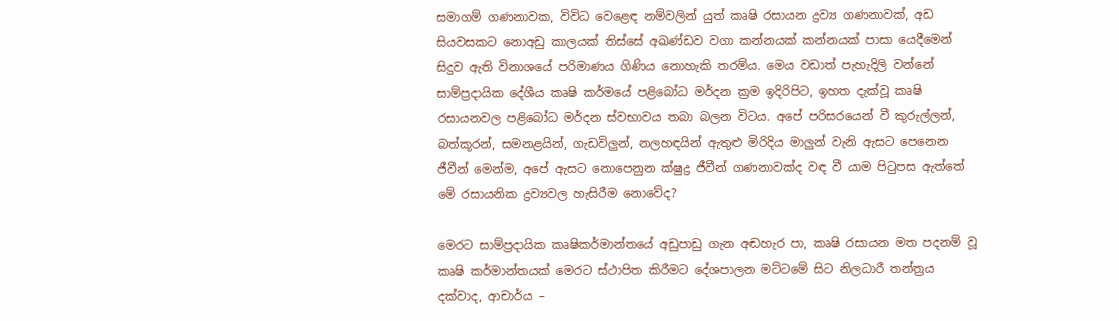සමාගම් ගණනාවක, විවිධ වෙළෙඳ නම්වලින් යුත් කෘෂි රසායන ද්‍රව්‍ය ගණනාවක්, අඩ සියවසකට නොඅඩු කාලයක් තිස්සේ අඛණ්ඩව වගා කන්නයක් කන්නයක් පාසා යෙදීමෙන් සිදුව ඇති විනාශයේ පරිමාණය ගිණිය නොහැකි තරම්ය. මෙය වඩාත් පැහැදිලි වන්නේ සාම්ප්‍රදායික දේශීය කෘෂි කර්මයේ පළිබෝධ මර්දන ක්‍රම ඉදිරිපිට, ඉහත දැක්වූ කෘෂි රසායනවල පළිබෝධ මර්දන ස්වභාවය තබා බලන විටය. අපේ පරිසරයෙන් වී කුරුල්ලන්, බත්කූරන්, සමනළයින්, ගැඩවිලුන්, නලහඳයින් ඇතුළු මිරිදිය මාලුන් වැනි ඇසට පෙනෙන ජීවීන් මෙන්ම, අපේ ඇසට නොපෙනුන ක්ෂුද්‍ර ජීවීන් ගණනාවක්ද වඳ වී යාම පිටුපස ඇත්තේ මේ රසායනික ද්‍රව්‍යවල හැසිරීම නොවේද?

මෙරට සාම්ප්‍රදායික කෘෂිකර්මාන්තයේ අඩුපාඩු ගැන අඬහැර පා, කෘෂි රසායන මත පදනම් වූ කෘෂි කර්මාන්තයක් මෙරට ස්ථාපිත කිරීමට දේශපාලන මට්ටමේ සිට නිලධාරී තන්ත්‍රය දක්වාද, ආචාර්ය –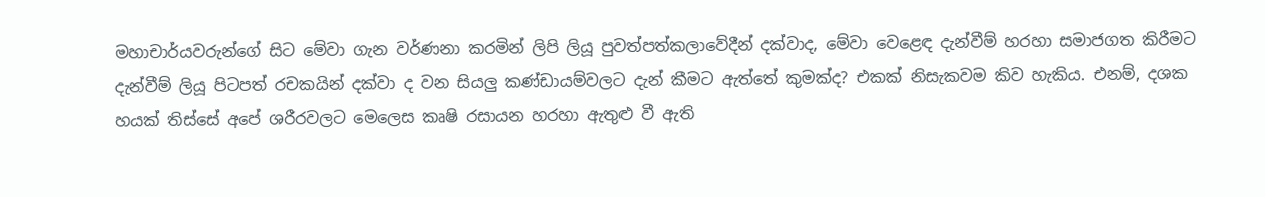මහාචාර්යවරුන්ගේ සිට මේවා ගැන වර්ණනා කරමින් ලිපි ලියූ පුවත්පත්කලාවේදීන් දක්වාද, මේවා වෙළෙඳ දැන්වීම් හරහා සමාජගත කිරීමට දැන්වීම් ලියූ පිටපත් රචකයින් දක්වා ද වන සියලු කණ්ඩායම්වලට දැන් කීමට ඇත්තේ කුමක්ද? එකක් නිසැකවම කිව හැකිය. එනම්, දශක හයක් තිස්සේ අපේ ශරීරවලට මෙලෙස කෘෂි රසායන හරහා ඇතුළු වී ඇති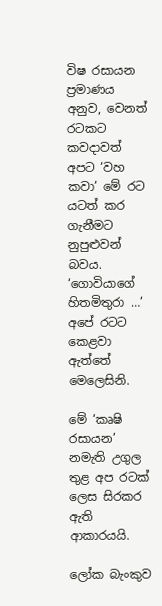විෂ රසායන ප්‍රමාණය අනුව, වෙනත් රටකට කවදාවත් අපට ‘වහ කවා’ මේ රට යටත් කර ගැනීමට නුපුළුවන් බවය. ‘ගොවියාගේ හිතමිතුරා …’ අපේ රටට කෙළවා ඇත්තේ මෙලෙසිනි.

මේ ‘කෘෂි රසායන’ නමැති උගුල තුළ අප රටක් ලෙස සිරකර ඇති ආකාරයයි.

ලෝක බැංකුව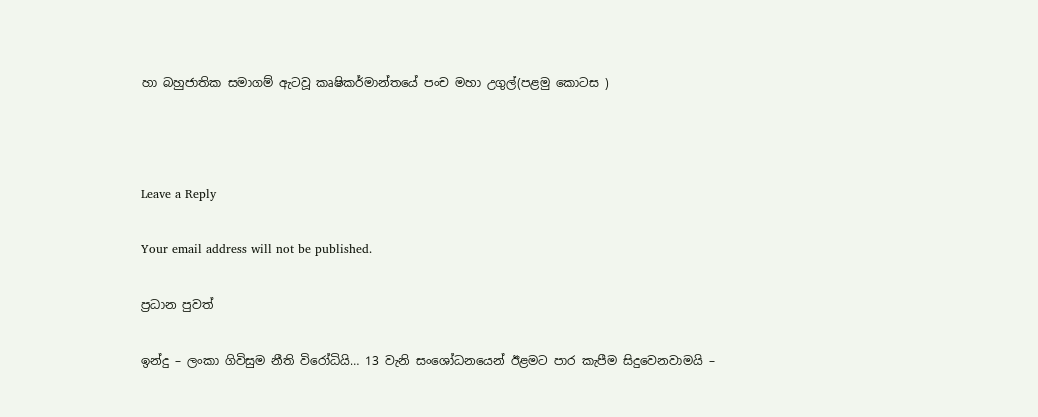හා බහුජාතික සමාගම් ඇටවූ කෘෂිකර්මාන්තයේ පංච මහා උගුල්(පළමු කොටස )



Leave a Reply

Your email address will not be published.

ප්‍රධාන පුවත්

ඉන්දු – ලංකා ගිවිසුම නීති විරෝධියි… 13 වැනි සංශෝධනයෙන් ඊළමට පාර කැපීම සිදුවෙනවාමයි –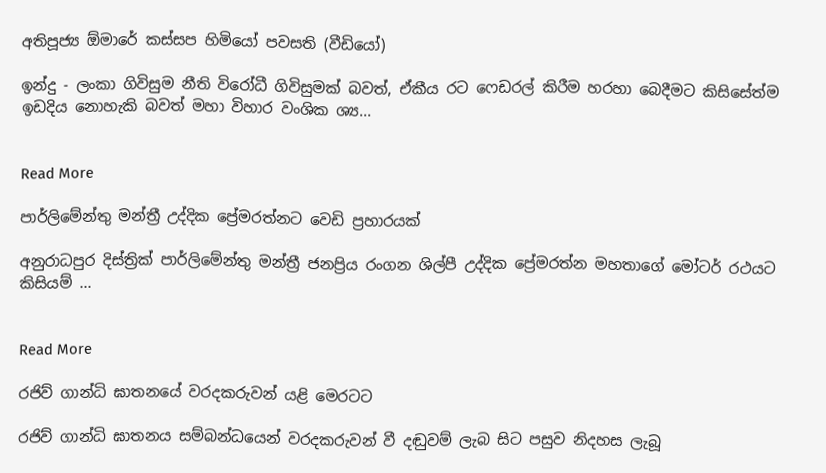අතිපූජ්‍ය ඕමාරේ කස්සප හිමියෝ පවසති (වීඩියෝ)

ඉන්දු - ලංකා ගිවිසුම නීති විරෝධී ගිවිසුමක් බවත්, ඒකීය රට ෆෙඩරල් කිරීම හරහා බෙදීමට කිසිසේත්ම ඉඩදිය නොහැකි බවත් මහා විහාර වංශික ශ්‍ය...


Read More

පාර්ලිමේන්තු මන්ත්‍රී උද්දික ප්‍රේමරත්නට වෙඩි ප්‍රහාරයක්

අනුරාධපුර දිස්ත්‍රික් පාර්ලිමේන්තු මන්ත්‍රී ජනප්‍රිය රංගන ශිල්පී උද්දික ප්‍රේමරත්න මහතාගේ මෝටර් රථයට කිසියම් ...


Read More

රජිව් ගාන්ධි ඝාතනයේ වරදකරුවන් යළි මෙරටට

රජිව් ගාන්ධි ඝාතනය සම්බන්ධයෙන් වරදකරුවන් වී දඬුවම් ලැබ සිට පසුව නිදහස ලැබූ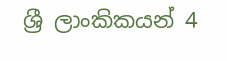ශ්‍රී ලාංකිකයන් 4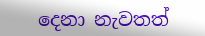දෙනා නැවතත්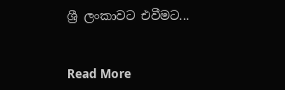ශ්‍රී ලංකාවට එවීමට...


Read More